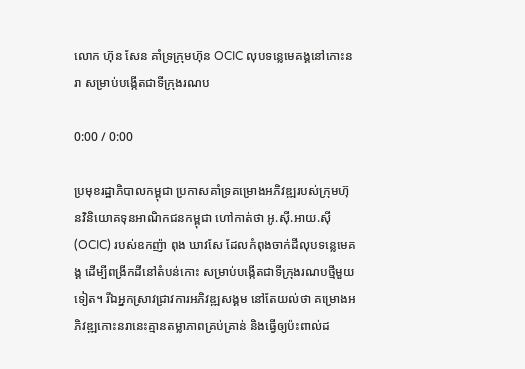លោក ហ៊ុន សែន គាំទ្រក្រុមហ៊ុន OCIC លុបទន្លេមេគង្គនៅកោះនរា សម្រាប់បង្កើតជាទីក្រុងរណប

0:00 / 0:00

ប្រមុខរដ្ឋាភិបាលកម្ពុជា ប្រកាសគាំទ្រគម្រោងអភិវឌ្ឍរបស់ក្រុមហ៊ុនវិនិយោគទុនអាណិកជនកម្ពុជា ហៅកាត់ថា អូ.ស៊ី.អាយ.ស៊ី (OCIC) របស់ឧកញ៉ា ពុង ឃាវសែ ដែលកំពុងចាក់ដីលុបទន្លេមេគង្គ ដើម្បីពង្រីកដីនៅតំបន់កោះ សម្រាប់បង្កើតជាទីក្រុងរណបថ្មីមួយទៀត។ រីឯអ្នកស្រាវជ្រាវការអភិវឌ្ឍសង្គម នៅតែយល់ថា គម្រោងអភិវឌ្ឍកោះនរានេះគ្មានតម្លាភាពគ្រប់គ្រាន់ និងធ្វើឲ្យប៉ះពាល់ដ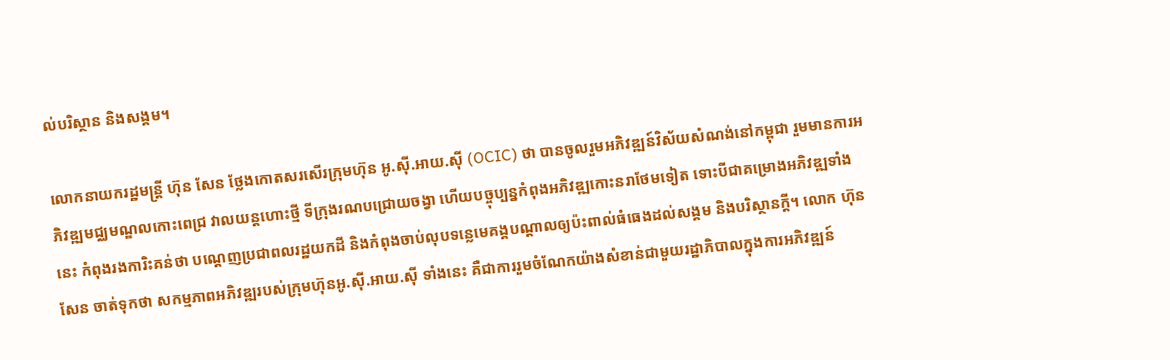ល់បរិស្ថាន និងសង្គម។

លោកនាយករដ្ឋមន្ត្រី ហ៊ុន សែន ថ្លែងកោតសរសើរក្រុមហ៊ុន អូ.ស៊ី.អាយ.ស៊ី (OCIC) ថា បានចូលរួមអភិវឌ្ឍន៍វិស័យសំណង់នៅកម្ពុជា រួមមានការអភិវឌ្ឍមជ្ឈមណ្ឌលកោះពេជ្រ វាលយន្តហោះថ្មី ទីក្រុងរណបជ្រោយចង្វា ហើយបច្ចុប្បន្នកំពុងអភិវឌ្ឍកោះនរាថែមទៀត ទោះបីជាគម្រោងអភិវឌ្ឍទាំងនេះ កំពុងរងការិះគន់ថា បណ្ដេញប្រជាពលរដ្ឋយកដី និងកំពុងចាប់លុបទន្លេមេគង្គបណ្ដាលឲ្យប៉ះពាល់ធំធេងដល់សង្គម និងបរិស្ថានក្ដី។ លោក ហ៊ុន សែន ចាត់ទុកថា សកម្មភាពអភិវឌ្ឍរបស់ក្រុមហ៊ុនអូ.ស៊ី.អាយ.ស៊ី ទាំងនេះ គឺជាការរួមចំណែកយ៉ាងសំខាន់ជាមួយរដ្ឋាភិបាលក្នុងការអភិវឌ្ឍន៍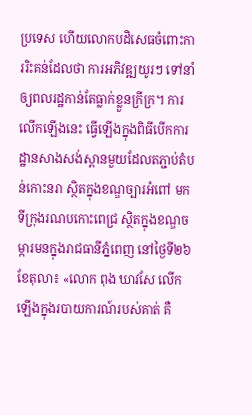ប្រទេស ហើយលោកបដិសេធចំពោះការរិះគន់ដែលថា ការអភិវឌ្ឍយូរៗ ទៅនាំឲ្យពលរដ្ឋកាន់តែធ្លាក់ខ្លួនក្រីក្រ។ ការលើកឡើងនេះ ធ្វើឡើងក្នុងពិធីបើកការដ្ឋានសាងសង់ស្ពានមួយដែលតភ្ជាប់តំបន់កោះនរា ស្ថិតក្នុងខណ្ឌច្បារអំពៅ មកទីក្រុងរណបកោះពេជ្រ ស្ថិតក្នុងខណ្ឌចម្ការមនក្នុងរាជធានីភ្នំពេញ នៅថ្ងៃទី២៦ ខែតុលា៖ «លោក ពុង ឃាវសែ លើកឡើងក្នុងរបាយការណ៍របស់គាត់ គឺ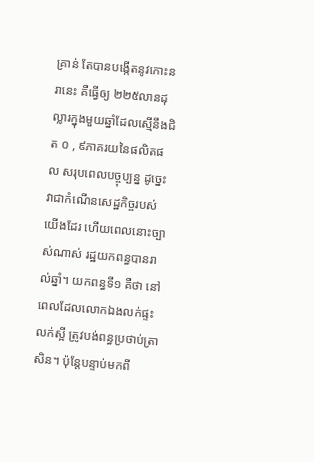គ្រាន់ តែបានបង្កើតនូវកោះនរានេះ គឺធ្វើឲ្យ ២២៥លានដុល្លារក្នុងមួយឆ្នាំដែលស្មើនឹងជិត ០ , ៩ភាគរយនៃផលិតផល សរុបពេលបច្ចុប្បន្ន ដូច្នេះវាជាកំណើនសេដ្ឋកិច្ចរបស់យើងដែរ ហើយពេលនោះច្បាស់ណាស់ រដ្ឋយកពន្ធបានរាល់ឆ្នាំ។ យកពន្ធទី១ គឺថា នៅពេលដែលលោកឯងលក់ផ្ទះលក់ស្អី ត្រូវបង់ពន្ធប្រថាប់ត្រាសិន។ ប៉ុន្តែបន្ទាប់មកពី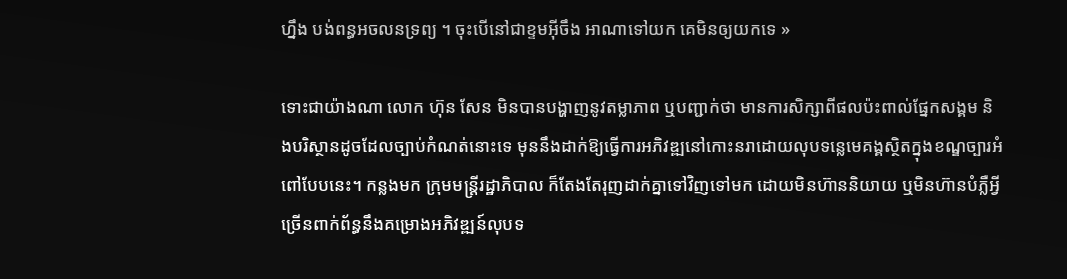ហ្នឹង បង់ពន្ធអចលនទ្រព្យ ។ ចុះបើនៅជាខ្ទមអ៊ីចឹង អាណាទៅយក គេមិនឲ្យយកទេ »

ទោះជាយ៉ាងណា លោក ហ៊ុន សែន មិនបានបង្ហាញនូវតម្លាភាព ឬបញ្ជាក់ថា មានការសិក្សាពីផលប៉ះពាល់ផ្នែកសង្គម និងបរិស្ថានដូចដែលច្បាប់កំណត់នោះទេ មុននឹងដាក់ឱ្យធ្វើការអភិវឌ្ឍនៅកោះនរាដោយលុបទន្លេមេគង្គស្ថិតក្នុងខណ្ឌច្បារអំពៅបែបនេះ។ កន្លងមក ក្រុមមន្ត្រីរដ្ឋាភិបាល ក៏តែងតែរុញដាក់គ្នាទៅវិញទៅមក ដោយមិនហ៊ាននិយាយ ឬមិនហ៊ានបំភ្លឺអ្វីច្រើនពាក់ព័ន្ធនឹងគម្រោងអភិវឌ្ឍន៍លុបទ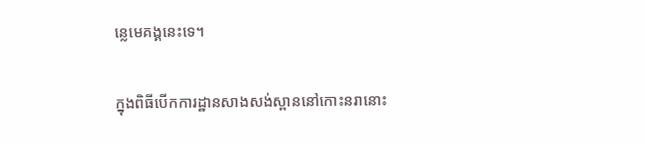ន្លេមេគង្គនេះទេ។

ក្នុងពិធីបើកការដ្ឋានសាងសង់ស្ពាននៅកោះនរានោះ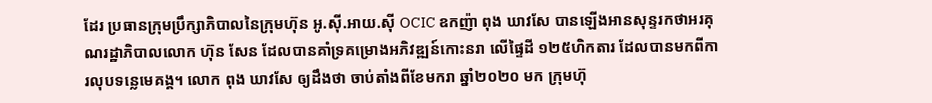ដែរ ប្រធានក្រុមប្រឹក្សាភិបាលនៃក្រុមហ៊ុន អូ.ស៊ី.អាយ.ស៊ី OCIC ឧកញ៉ា ពុង ឃាវសែ បានឡើងអានសុន្ទរកថាអរគុណរដ្ឋាភិបាលលោក ហ៊ុន សែន ដែលបានគាំទ្រគម្រោងអភិវឌ្ឍន៍កោះនរា លើផ្ទៃដី ១២៥ហិកតារ ដែលបានមកពីការលុបទន្លេមេគង្គ។ លោក ពុង ឃាវសែ ឲ្យដឹងថា ចាប់តាំងពីខែមករា ឆ្នាំ២០២០ មក ក្រុមហ៊ុ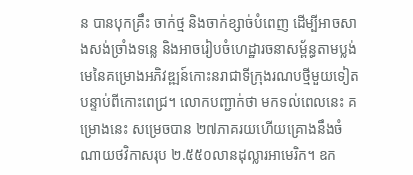ន បានបុកគ្រឹះ ចាក់ថ្ម និងចាក់ខ្សាច់បំពេញ ដើម្បីអាចសាងសង់ច្រាំងទន្លេ និងអាចរៀបចំហេដ្ឋារចនាសម្ព័ន្ធតាមប្លង់មេនៃគម្រោងអភិវឌ្ឍន៍កោះនរាជាទីក្រុងរណបថ្មីមួយទៀត បន្ទាប់ពីកោះពេជ្រ។ លោកបញ្ជាក់ថា មកទល់ពេលនេះ គម្រោងនេះ សម្រេចបាន ២៧ភាគរយហើយគ្រោងនឹងចំណាយថវិកាសរុប ២.៥៥០លានដុល្លារអាមេរិក។ ឧក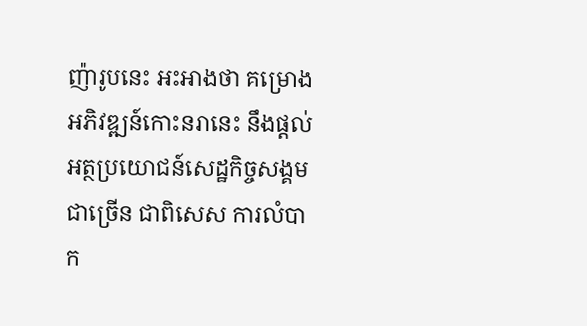ញ៉ារូបនេះ អះអាងថា គម្រោងអភិវឌ្ឍន៍កោះនរានេះ នឹងផ្តល់អត្ថប្រយោជន៍សេដ្ឋកិច្ចសង្គមជាច្រើន ជាពិសេស ការលំបាក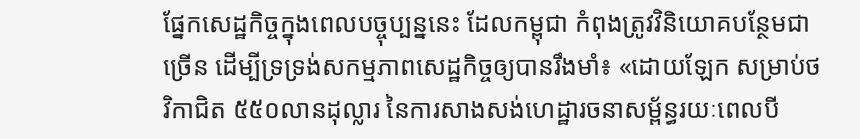ផ្នែកសេដ្ឋកិច្ចក្នុងពេលបច្ចុប្បន្ននេះ ដែលកម្ពុជា កំពុងត្រូវវិនិយោគបន្ថែមជាច្រើន ដើម្បីទ្រទ្រង់សកម្មភាពសេដ្ឋកិច្ចឲ្យបានរឹងមាំ៖ «ដោយឡែក សម្រាប់ថវិកាជិត ៥៥០លានដុល្លារ នៃការសាងសង់ហេដ្ឋារចនាសម្ព័ន្ធរយៈពេលបី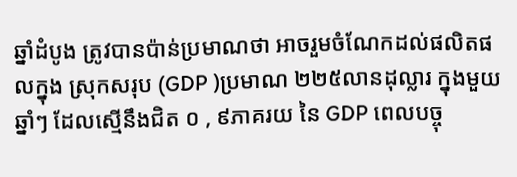ឆ្នាំដំបូង ត្រូវបានប៉ាន់ប្រមាណថា អាចរួមចំណែកដល់ផលិតផលក្នុង ស្រុកសរុប (GDP )ប្រមាណ ២២៥លានដុល្លារ ក្នុងមួយឆ្នាំៗ ដែលស្មើនឹងជិត ០ , ៩ភាគរយ នៃ GDP ពេលបច្ចុ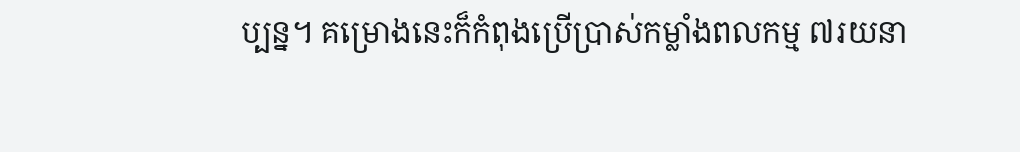ប្បន្ន។ គម្រោងនេះក៏កំពុងប្រើប្រាស់កម្លាំងពលកម្ម ៧រយនា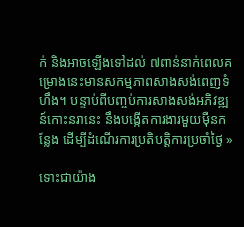ក់ និងអាចឡើងទៅដល់ ៧ពាន់នាក់ពេលគម្រោងនេះមានសកម្មភាពសាងសង់ពេញទំហឹង។ បន្ទាប់ពីបញ្ចប់ការសាងសង់អភិវឌ្ឍន៍កោះនរានេះ នឹងបង្កើតការងារមួយម៉ឺនកន្លែង ដើម្បីដំណើរការប្រតិបត្តិការប្រចាំថ្ងៃ »

ទោះជាយ៉ាង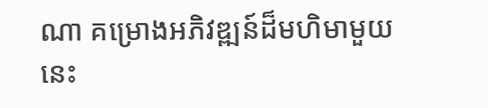ណា គម្រោងអភិវឌ្ឍន៍ដ៏មហិមាមួយនេះ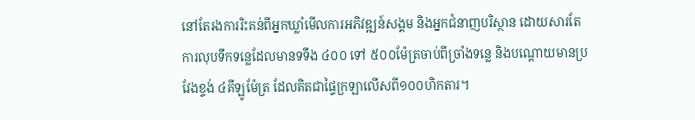នៅតែរងការរិះគន់ពីអ្នកឃ្លាំមើលការអភិវឌ្ឍន៍សង្គម និងអ្នកជំនាញបរិស្ថាន ដោយសារតែការលុបទឹកទន្លេដែលមានទទឹង ៤០០ ទៅ ៥០០ម៉ែត្រចាប់ពីច្រាំងទន្លេ និងបណ្ដោយមានប្រវែងខ្ទង់ ៤គីឡូម៉ែត្រ ដែលគិតជាផ្ទៃក្រឡាលើសពី១០០ហិកតារ។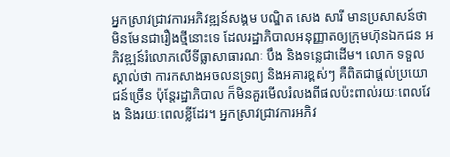អ្នកស្រាវជ្រាវការអភិវឌ្ឍន៍សង្គម បណ្ឌិត សេង សារី មានប្រសាសន៍ថា មិនមែនជារឿងថ្មីនោះទេ ដែលរដ្ឋាភិបាលអនុញ្ញាតឲ្យក្រុមហ៊ុនឯកជន អភិវឌ្ឍន៍រំលោភលើទីធ្លាសាធារណៈ បឹង និងទន្លេជាដើម។ លោក ទទួលស្គាល់ថា ការកសាងអចលនទ្រព្យ និងអគារខ្ពស់ៗ គឺពិតជាផ្តល់ប្រយោជន៍ច្រើន ប៉ុន្តែរដ្ឋាភិបាល ក៏មិនគួរមើលរំលងពីផលប៉ះពាល់រយៈពេលវែង និងរយៈពេលខ្លីដែរ។ អ្នកស្រាវជ្រាវការអភិវ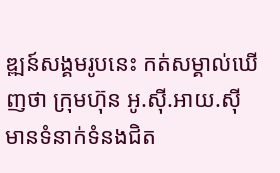ឌ្ឍន៍សង្គមរូបនេះ កត់សម្គាល់ឃើញថា ក្រុមហ៊ុន អូ.ស៊ី.អាយ.ស៊ី មានទំនាក់ទំនងជិត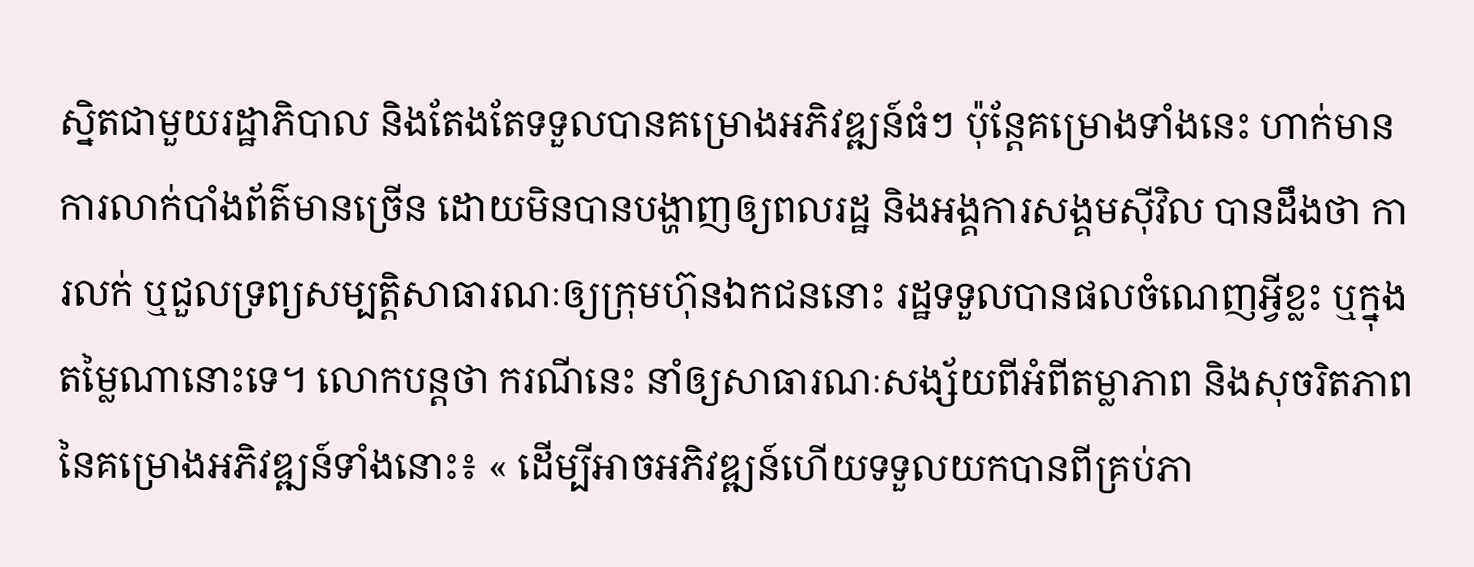ស្និតជាមួយរដ្ឋាភិបាល និងតែងតែទទួលបានគម្រោងអភិវឌ្ឍន៍ធំៗ ប៉ុន្តែគម្រោងទាំងនេះ ហាក់មានការលាក់បាំងព័ត៌មានច្រើន ដោយមិនបានបង្ហាញឲ្យពលរដ្ឋ និងអង្គការសង្គមស៊ីវិល បានដឹងថា ការលក់ ឬជួលទ្រព្យសម្បត្តិសាធារណៈឲ្យក្រុមហ៊ុនឯកជននោះ រដ្ឋទទួលបានផលចំណេញអ្វីខ្លះ ឬក្នុងតម្លៃណានោះទេ។ លោកបន្តថា ករណីនេះ នាំឲ្យសាធារណៈសង្ស័យពីអំពីតម្លាភាព និងសុចរិតភាពនៃគម្រោងអភិវឌ្ឍន៍ទាំងនោះ៖ « ដើម្បីអាចអភិវឌ្ឍន៍ហើយទទួលយកបានពីគ្រប់ភា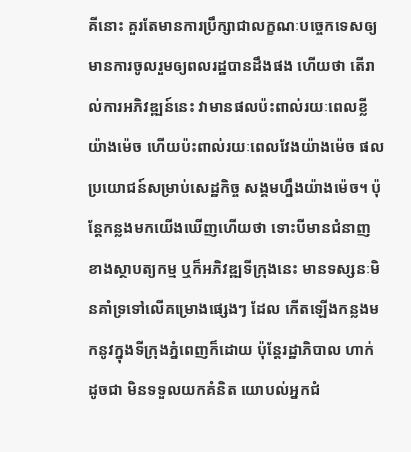គីនោះ គួរតែមានការប្រឹក្សាជាលក្ខណៈបច្ចេកទេសឲ្យមានការចូលរួមឲ្យពលរដ្ឋបានដឹងផង ហើយថា តើរាល់ការអភិវឌ្ឍន៍នេះ វាមានផលប៉ះពាល់រយៈពេលខ្លីយ៉ាងម៉េច ហើយប៉ះពាល់រយៈពេលវែងយ៉ាងម៉េច ផលប្រយោជន៍សម្រាប់សេដ្ឋកិច្ច សង្គមហ្នឹងយ៉ាងម៉េច។ ប៉ុន្តែកន្លងមកយើងឃើញហើយថា ទោះបីមានជំនាញខាងស្ថាបត្យកម្ម ឬក៏អភិវឌ្ឍទីក្រុងនេះ មានទស្សនៈមិនគាំទ្រទៅលើគម្រោងផ្សេងៗ ដែល កើតឡើងកន្លងមកនូវក្នុងទីក្រុងភ្នំពេញក៏ដោយ ប៉ុន្តែរដ្ឋាភិបាល ហាក់ ដូចជា មិនទទួលយកគំនិត យោបល់អ្នកជំ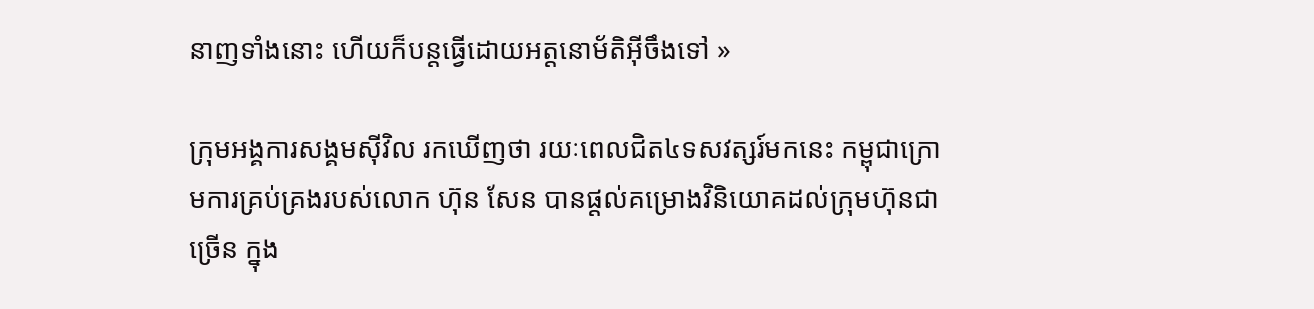នាញទាំងនោះ ហើយក៏បន្តធ្វើដោយអត្តនោម័តិអ៊ីចឹងទៅ »

ក្រុមអង្គការសង្គមស៊ីវិល រកឃើញថា រយៈពេលជិត៤ទសវត្សរ៍មកនេះ កម្ពុជាក្រោមការគ្រប់គ្រងរបស់លោក ហ៊ុន សែន បានផ្តល់គម្រោងវិនិយោគដល់ក្រុមហ៊ុនជាច្រើន ក្នុង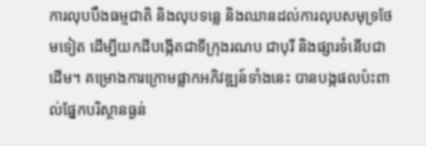ការលុបបឹងធម្មជាតិ និងលុបទន្លេ និងឈានដល់ការលុបសមុទ្រថែមទៀត ដើម្បីយកដីបង្កើតជាទីក្រុងរណប ជាបុរី និងផ្សារទំនើបជាដើម។ គម្រោងការក្រោមផ្លាកអភិវឌ្ឍន៍ទាំងនេះ បានបង្កផលប៉ះពាល់ផ្នែកបរិស្ថានធ្ងន់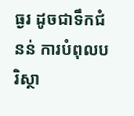ធ្ងរ ដូចជាទឹកជំនន់ ការបំពុលបរិស្ថា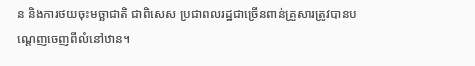ន និងការថយចុះមច្ឆាជាតិ ជាពិសេស ប្រជាពលរដ្ឋជាច្រើនពាន់គ្រួសារត្រូវបានបណ្ដេញចេញពីលំនៅឋាន។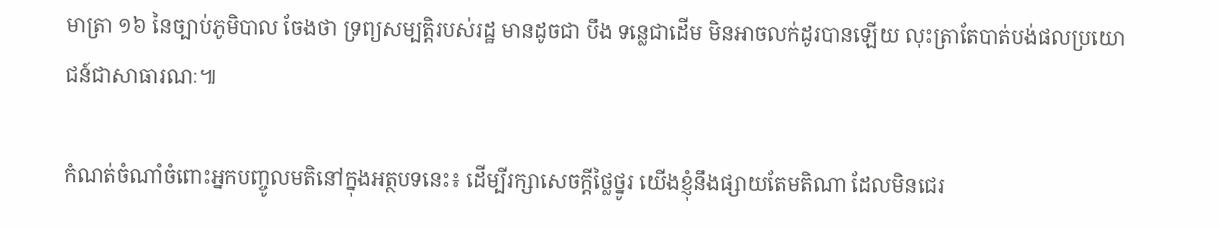មាត្រា ១៦ នៃច្បាប់ភូមិបាល ចែងថា ទ្រព្យសម្បត្តិរបស់រដ្ឋ មានដូចជា បឹង ទន្លេជាដើម មិនអាចលក់ដូរបានឡើយ លុះត្រាតែបាត់បង់ផលប្រយោជន៍ជាសាធារណៈ៕

កំណត់ចំណាំចំពោះអ្នកបញ្ចូលមតិនៅក្នុងអត្ថបទនេះ៖ ដើម្បីរក្សាសេចក្ដីថ្លៃថ្នូរ យើងខ្ញុំនឹងផ្សាយតែមតិណា ដែលមិនជេរ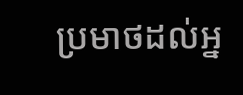ប្រមាថដល់អ្ន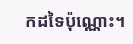កដទៃប៉ុណ្ណោះ។